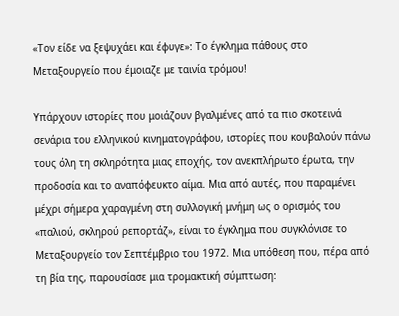«Τον είδε να ξεψυχάει και έφυγε»: Το έγκλημα πάθους στο Μεταξουργείο που έμοιαζε με ταινία τρόμου!

Υπάρχουν ιστορίες που μοιάζουν βγαλμένες από τα πιο σκοτεινά σενάρια του ελληνικού κινηματογράφου, ιστορίες που κουβαλούν πάνω τους όλη τη σκληρότητα μιας εποχής, τον ανεκπλήρωτο έρωτα, την προδοσία και το αναπόφευκτο αίμα. Μια από αυτές, που παραμένει μέχρι σήμερα χαραγμένη στη συλλογική μνήμη ως ο ορισμός του «παλιού, σκληρού ρεπορτάζ», είναι το έγκλημα που συγκλόνισε το Μεταξουργείο τον Σεπτέμβριο του 1972. Μια υπόθεση που, πέρα από τη βία της, παρουσίασε μια τρομακτική σύμπτωση: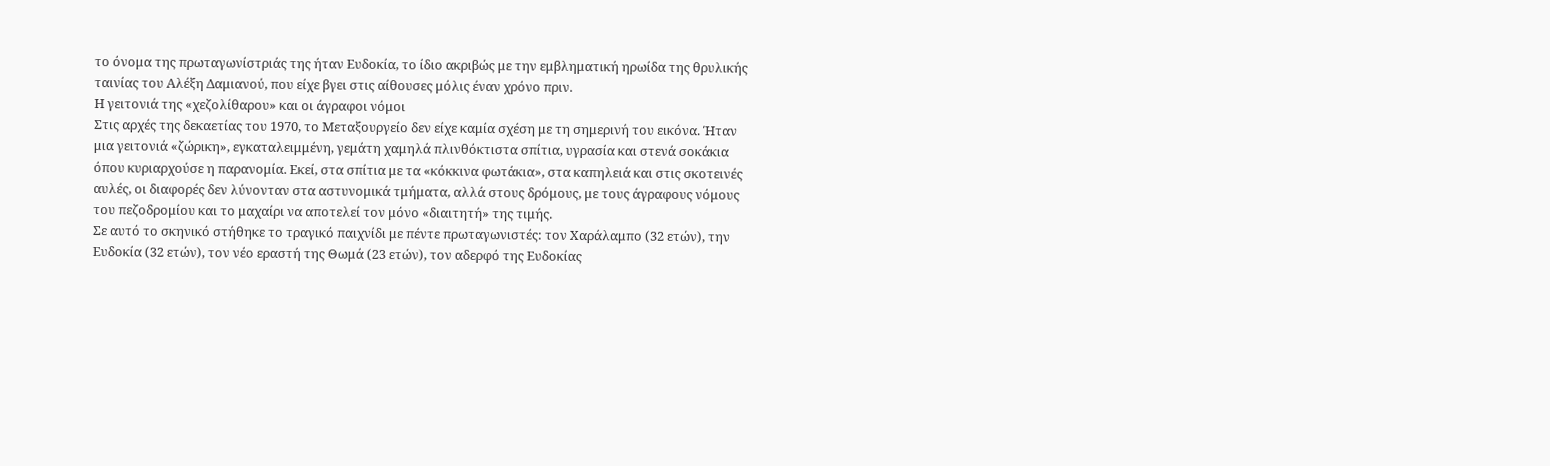το όνομα της πρωταγωνίστριάς της ήταν Ευδοκία, το ίδιο ακριβώς με την εμβληματική ηρωίδα της θρυλικής ταινίας του Αλέξη Δαμιανού, που είχε βγει στις αίθουσες μόλις έναν χρόνο πριν.
Η γειτονιά της «χεζολίθαρου» και οι άγραφοι νόμοι
Στις αρχές της δεκαετίας του 1970, το Μεταξουργείο δεν είχε καμία σχέση με τη σημερινή του εικόνα. Ήταν μια γειτονιά «ζώρικη», εγκαταλειμμένη, γεμάτη χαμηλά πλινθόκτιστα σπίτια, υγρασία και στενά σοκάκια όπου κυριαρχούσε η παρανομία. Εκεί, στα σπίτια με τα «κόκκινα φωτάκια», στα καπηλειά και στις σκοτεινές αυλές, οι διαφορές δεν λύνονταν στα αστυνομικά τμήματα, αλλά στους δρόμους, με τους άγραφους νόμους του πεζοδρομίου και το μαχαίρι να αποτελεί τον μόνο «διαιτητή» της τιμής.
Σε αυτό το σκηνικό στήθηκε το τραγικό παιχνίδι με πέντε πρωταγωνιστές: τον Χαράλαμπο (32 ετών), την Ευδοκία (32 ετών), τον νέο εραστή της Θωμά (23 ετών), τον αδερφό της Ευδοκίας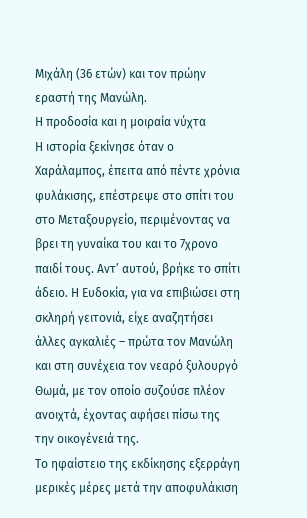Μιχάλη (36 ετών) και τον πρώην εραστή της Μανώλη.
Η προδοσία και η μοιραία νύχτα
Η ιστορία ξεκίνησε όταν ο Χαράλαμπος, έπειτα από πέντε χρόνια φυλάκισης, επέστρεψε στο σπίτι του στο Μεταξουργείο, περιμένοντας να βρει τη γυναίκα του και το 7χρονο παιδί τους. Αντ’ αυτού, βρήκε το σπίτι άδειο. Η Ευδοκία, για να επιβιώσει στη σκληρή γειτονιά, είχε αναζητήσει άλλες αγκαλιές – πρώτα τον Μανώλη και στη συνέχεια τον νεαρό ξυλουργό Θωμά, με τον οποίο συζούσε πλέον ανοιχτά, έχοντας αφήσει πίσω της την οικογένειά της.
Το ηφαίστειο της εκδίκησης εξερράγη μερικές μέρες μετά την αποφυλάκιση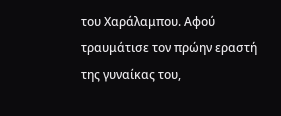του Χαράλαμπου. Αφού τραυμάτισε τον πρώην εραστή της γυναίκας του,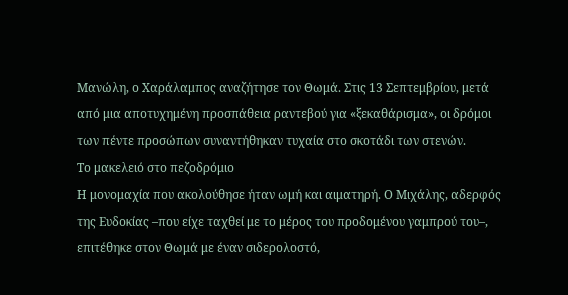Μανώλη, ο Χαράλαμπος αναζήτησε τον Θωμά. Στις 13 Σεπτεμβρίου, μετά από μια αποτυχημένη προσπάθεια ραντεβού για «ξεκαθάρισμα», οι δρόμοι των πέντε προσώπων συναντήθηκαν τυχαία στο σκοτάδι των στενών.
Το μακελειό στο πεζοδρόμιο
Η μονομαχία που ακολούθησε ήταν ωμή και αιματηρή. Ο Μιχάλης, αδερφός της Ευδοκίας –που είχε ταχθεί με το μέρος του προδομένου γαμπρού του–, επιτέθηκε στον Θωμά με έναν σιδερολοστό,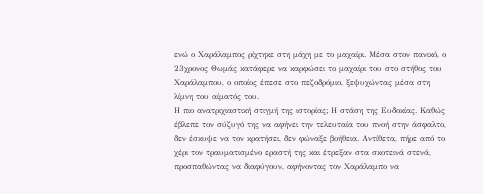ενώ ο Χαράλαμπος ρίχτηκε στη μάχη με το μαχαίρι. Μέσα στον πανικό, ο 23χρονος Θωμάς κατάφερε να καρφώσει το μαχαίρι του στο στήθος του Χαράλαμπου, ο οποίος έπεσε στο πεζοδρόμιο, ξεψυχώντας μέσα στη λίμνη του αίματός του.
Η πιο ανατριχιαστική στιγμή της ιστορίας; Η στάση της Ευδοκίας. Καθώς έβλεπε τον σύζυγό της να αφήνει την τελευταία του πνοή στην άσφαλτο, δεν έσκυψε να τον κρατήσει, δεν φώναξε βοήθεια. Αντίθετα, πήρε από το χέρι τον τραυματισμένο εραστή της και έτρεξαν στα σκοτεινά στενά, προσπαθώντας να διαφύγουν, αφήνοντας τον Χαράλαμπο να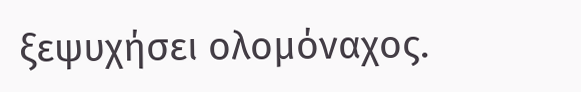ξεψυχήσει ολομόναχος.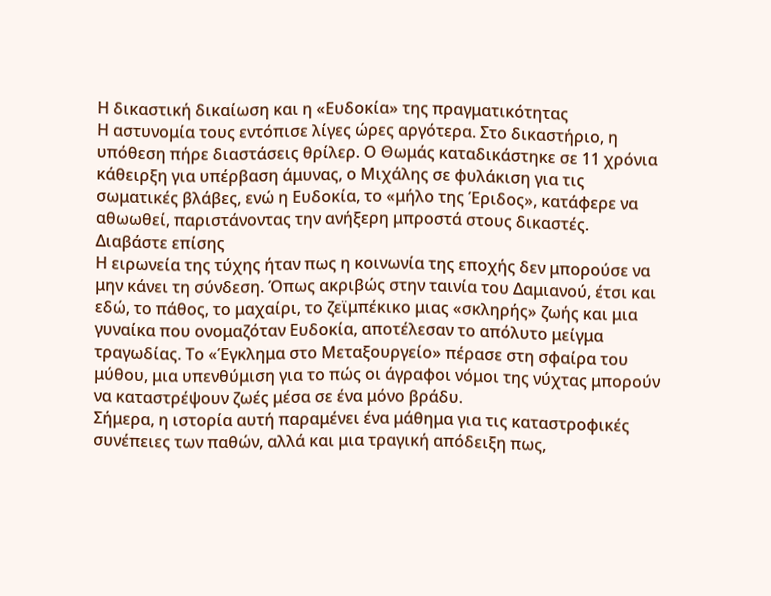Η δικαστική δικαίωση και η «Ευδοκία» της πραγματικότητας
Η αστυνομία τους εντόπισε λίγες ώρες αργότερα. Στο δικαστήριο, η υπόθεση πήρε διαστάσεις θρίλερ. Ο Θωμάς καταδικάστηκε σε 11 χρόνια κάθειρξη για υπέρβαση άμυνας, ο Μιχάλης σε φυλάκιση για τις σωματικές βλάβες, ενώ η Ευδοκία, το «μήλο της Έριδος», κατάφερε να αθωωθεί, παριστάνοντας την ανήξερη μπροστά στους δικαστές.
Διαβάστε επίσης
Η ειρωνεία της τύχης ήταν πως η κοινωνία της εποχής δεν μπορούσε να μην κάνει τη σύνδεση. Όπως ακριβώς στην ταινία του Δαμιανού, έτσι και εδώ, το πάθος, το μαχαίρι, το ζεϊμπέκικο μιας «σκληρής» ζωής και μια γυναίκα που ονομαζόταν Ευδοκία, αποτέλεσαν το απόλυτο μείγμα τραγωδίας. Το «Έγκλημα στο Μεταξουργείο» πέρασε στη σφαίρα του μύθου, μια υπενθύμιση για το πώς οι άγραφοι νόμοι της νύχτας μπορούν να καταστρέψουν ζωές μέσα σε ένα μόνο βράδυ.
Σήμερα, η ιστορία αυτή παραμένει ένα μάθημα για τις καταστροφικές συνέπειες των παθών, αλλά και μια τραγική απόδειξη πως,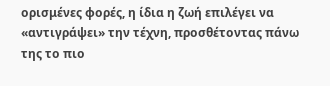ορισμένες φορές, η ίδια η ζωή επιλέγει να «αντιγράψει» την τέχνη, προσθέτοντας πάνω της το πιο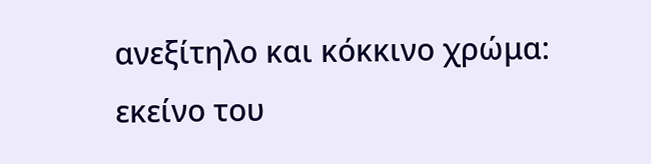ανεξίτηλο και κόκκινο χρώμα: εκείνο του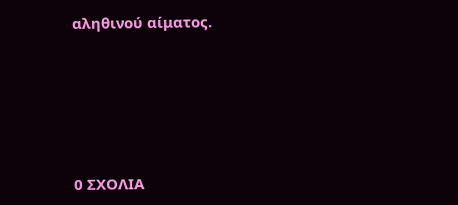αληθινού αίματος.






0 ΣΧΟΛΙΑ